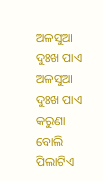ଅଳସୁଆ ଦୁଃଖ ପାଏ
ଅଳସୁଆ ଦୁଃଖ ପାଏ
କରୁଣା ବୋଲି ପିଲାଟିଏ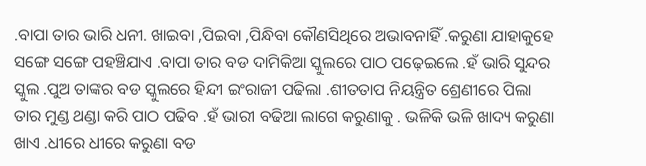.ବାପା ତାର ଭାରି ଧନୀ. ଖାଇବା ,ପିଇବା ,ପିନ୍ଧିବା କୌଣସିଥିରେ ଅଭାବନାହିଁ .କରୁଣା ଯାହାକୁହେ ସଙ୍ଗେ ସଙ୍ଗେ ପହଞ୍ଚିଯାଏ .ବାପା ତାର ବଡ ଦାମିକିଆ ସ୍କୁଲରେ ପାଠ ପଢ଼େଇଲେ .ହଁ ଭାରି ସୁନ୍ଦର ସ୍କୁଲ .ପୁଅ ତାଙ୍କର ବଡ ସ୍କୁଲରେ ହିନ୍ଦୀ ଇଂରାଜୀ ପଢିଲା .ଶୀତତାପ ନିୟନ୍ତ୍ରିତ ଶ୍ରେଣୀରେ ପିଲା ତାର ମୁଣ୍ଡ ଥଣ୍ଡା କରି ପାଠ ପଢିବ .ହଁ ଭାରୀ ବଢିଆ ଲାଗେ କରୁଣାକୁ . ଭଳିକି ଭଳି ଖାଦ୍ୟ କରୁଣା ଖାଏ .ଧୀରେ ଧୀରେ କରୁଣା ବଡ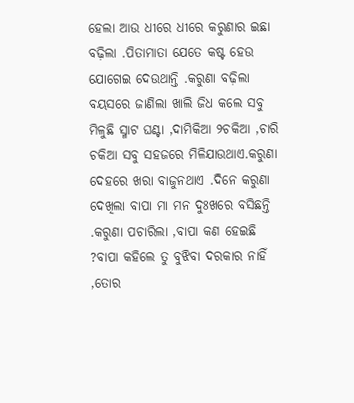ହେଲା ଆଉ ଧୀରେ ଧୀରେ କରୁଣାର ଇଛା ବଢ଼ିଲା .ପିତାମାତା ଯେତେ କଷ୍ଟ ହେଉ ଯୋଗେଇ ଦେଉଥାନ୍ତି .କରୁଣା ବଢ଼ିଲା ବୟସରେ ଜାଣିଲା ଖାଲି ଜିଧ କଲେ ସବୁ ମିଳୁଛି ସ୍ମାଟ ଘଣ୍ଟା ,ଦାମିକିଆ ୨ଚକିଆ ,ଚାରି ଚକିଆ ସବୁ ସହଜରେ ମିଳିଯାଉଥାଏ.କରୁଣା ଦେହରେ ଖରା ବାଜୁନଥାଏ .ଦିନେ କରୁଣା ଦେଖିଲା ବାପା ମା ମନ ଦୁଃଖରେ ବସିଛନ୍ତି .କରୁଣା ପଚାରିଲା ,ବାପା କଣ ହେଇଛି ?ବାପା କହିଲେ ତୁ ବୁଝିବା ଦରକାର ନାହିଁ ,ତୋର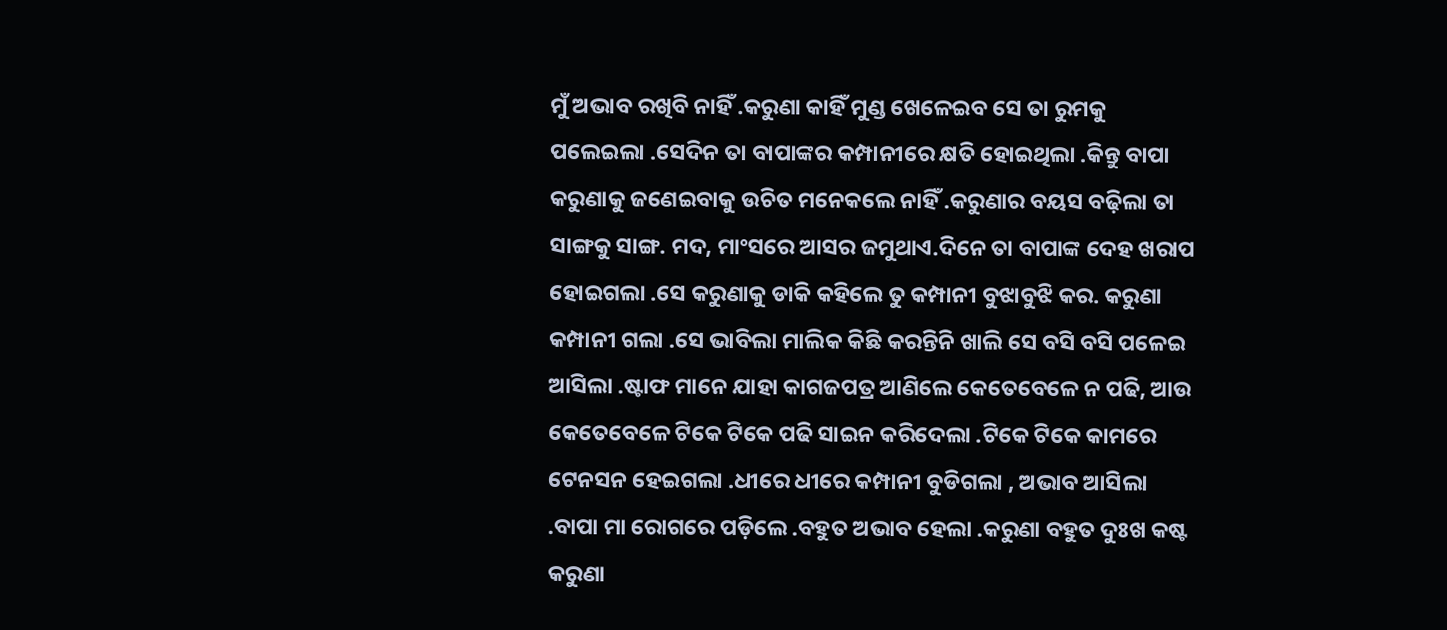ମୁଁ ଅଭାବ ରଖିବି ନାହିଁ .କରୁଣା କାହିଁ ମୁଣ୍ଡ ଖେଳେଇବ ସେ ତା ରୁମକୁ ପଲେଇଲା .ସେଦିନ ତା ବାପାଙ୍କର କମ୍ପାନୀରେ କ୍ଷତି ହୋଇଥିଲା .କିନ୍ତୁ ବାପା କରୁଣାକୁ ଜଣେଇବାକୁ ଉଚିତ ମନେକଲେ ନାହିଁ .କରୁଣାର ବୟସ ବଢ଼ିଲା ତା ସାଙ୍ଗକୁ ସାଙ୍ଗ. ମଦ, ମାଂସରେ ଆସର ଜମୁଥାଏ.ଦିନେ ତା ବାପାଙ୍କ ଦେହ ଖରାପ ହୋଇଗଲା .ସେ କରୁଣାକୁ ଡାକି କହିଲେ ତୁ କମ୍ପାନୀ ବୁଝାବୁଝି କର. କରୁଣା କମ୍ପାନୀ ଗଲା .ସେ ଭାବିଲା ମାଲିକ କିଛି କରନ୍ତିନି ଖାଲି ସେ ବସି ବସି ପଳେଇ ଆସିଲା .ଷ୍ଟାଫ ମାନେ ଯାହା କାଗଜପତ୍ର ଆଣିଲେ କେତେବେଳେ ନ ପଢି, ଆଉ କେତେବେଳେ ଟିକେ ଟିକେ ପଢି ସାଇନ କରିଦେଲା .ଟିକେ ଟିକେ କାମରେ ଟେନସନ ହେଇଗଲା .ଧୀରେ ଧୀରେ କମ୍ପାନୀ ବୁଡିଗଲା , ଅଭାବ ଆସିଲା .ବାପା ମା ରୋଗରେ ପଡ଼ିଲେ .ବହୁତ ଅଭାବ ହେଲା .କରୁଣା ବହୁତ ଦୁଃଖ କଷ୍ଟ କରୁଣା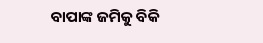ବାପାଙ୍କ ଜମିକୁ ବିକି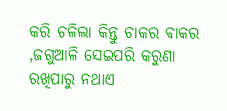କରି ଚଳିଲା କିନ୍ତୁ ଚାକର ଵାକର ,ଜଗୁଆଳି ସେଇପରି କରୁଣା ରଖିପାରୁ ନଥାଏ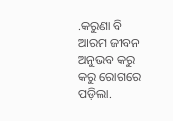.କରୁଣା ବି ଆରମ ଜୀବନ ଅନୁଭବ କରୁ କରୁ ରୋଗରେ ପଡ଼ିଲା.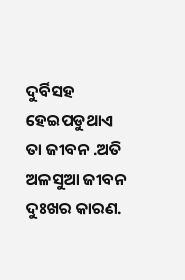ଦୁର୍ବିସହ ହେଇପଡୁଥାଏ ତା ଜୀବନ .ଅତି ଅଳସୁଆ ଜୀବନ ଦୁଃଖର କାରଣ.